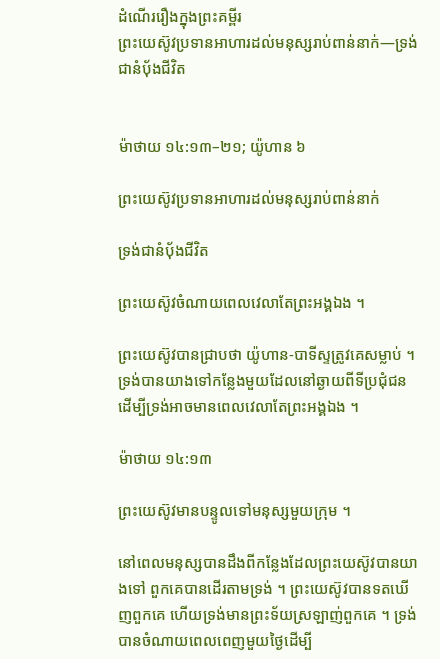ដំណើររឿងក្នុងព្រះគម្ពីរ
ព្រះយេស៊ូវប្រទានអាហារដល់មនុស្សរាប់ពាន់នាក់—ទ្រង់ជានំបុ័ងជីវិត


ម៉ាថាយ ១៤:១៣–២១; យ៉ូហាន ៦

ព្រះយេស៊ូវប្រទានអាហារដល់មនុស្សរាប់ពាន់នាក់

ទ្រង់ជានំបុ័ងជីវិត

ព្រះយេស៊ូវចំណាយពេលវេលាតែព្រះអង្គឯង ។

ព្រះយេស៊ូវបានជ្រាបថា យ៉ូហាន-បាទីស្ទត្រូវគេសម្លាប់ ។ ទ្រង់បានយាងទៅកន្លែងមួយដែលនៅឆ្ងាយពីទីប្រជុំជន ដើម្បីទ្រង់អាចមានពេលវេលាតែព្រះអង្គឯង ។

ម៉ាថាយ ១៤:១៣

ព្រះយេស៊ូវមានបន្ទូលទៅមនុស្សមួយក្រុម ។

នៅពេលមនុស្សបានដឹងពីកន្លែងដែលព្រះយេស៊ូវបានយាងទៅ ពួកគេបានដើរតាមទ្រង់ ។ ព្រះយេស៊ូវបានទតឃើញពួកគេ ហើយទ្រង់មានព្រះទ័យស្រឡាញ់ពួកគេ ។ ទ្រង់បានចំណាយពេលពេញមួយថ្ងៃដើម្បី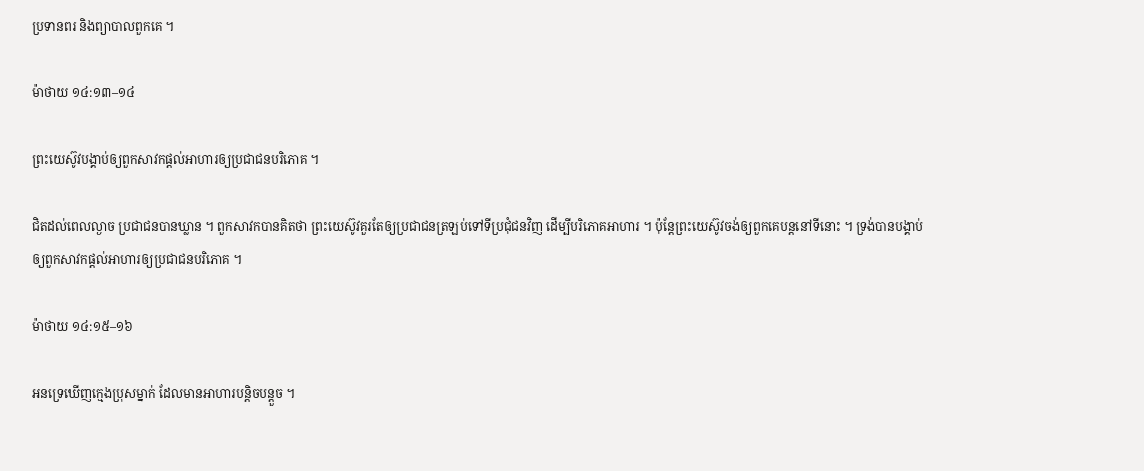ប្រទានពរ និងព្យាបាលពួកគេ ។

ម៉ាថាយ ១៤:១៣–១៤

ព្រះយេស៊ូវបង្គាប់ឲ្យពួកសាវកផ្តល់អាហារឲ្យប្រជាជនបរិភោគ ។

ជិតដល់ពេលល្ងាច ប្រជាជនបានឃ្លាន ។ ពួកសាវកបានគិតថា ព្រះយេស៊ូវគួរតែឲ្យប្រជាជនត្រឡប់ទៅទីប្រជុំជនវិញ ដើម្បីបរិភោគអាហារ ។ ប៉ុន្តែព្រះយេស៊ូវចង់ឲ្យពួកគេបន្ដនៅទីនោះ ។ ទ្រង់បានបង្គាប់ឲ្យពួកសាវកផ្តល់អាហារឲ្យប្រជាជនបរិភោគ ។

ម៉ាថាយ ១៤:១៥–១៦

អនទ្រេឃើញក្មេងប្រុសម្នាក់ ដែលមានអាហារបន្ដិចបន្ដួច ។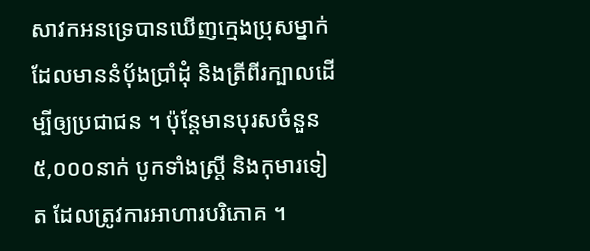សាវកអនទ្រេបានឃើញក្មេងប្រុសម្នាក់ ដែលមាននំប៉័ងប្រាំដុំ និងត្រីពីរក្បាលដើម្បីឲ្យប្រជាជន ។ ប៉ុន្តែមានបុរសចំនួន៥,០០០នាក់ បូកទាំងស្ត្រី និងកុមារទៀត ដែលត្រូវការអាហារបរិភោគ ។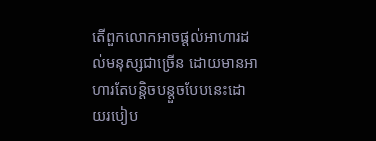តើពួកលោកអាចផ្ដល់អាហារដល់មនុស្សជាច្រើន ដោយមានអាហារតែបន្ដិចបន្ដួចបែបនេះដោយរបៀប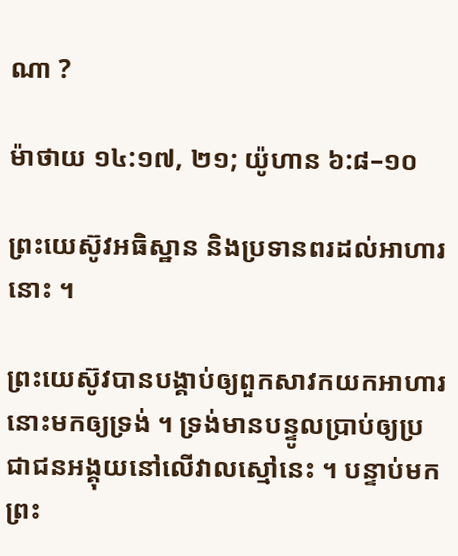ណា ?

ម៉ាថាយ ១៤:១៧, ២១; យ៉ូហាន ៦:៨–១០

ព្រះយេស៊ូវអធិស្ឋាន និងប្រទានពរដល់អាហារនោះ ។

ព្រះយេស៊ូវបានបង្គាប់ឲ្យពួកសាវកយកអាហារនោះមកឲ្យទ្រង់ ។ ទ្រង់មានបន្ទូលប្រាប់ឲ្យប្រជាជនអង្គុយនៅលើវាលស្មៅនេះ ។ បន្ទាប់មក ព្រះ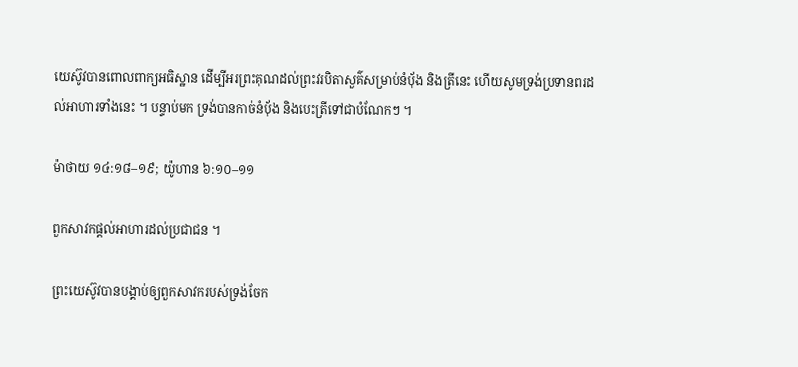យេស៊ូវបានពោលពាក្យអធិស្ឋាន ដើម្បីអរព្រះគុណដល់ព្រះវរបិតាសួគ៌សម្រាប់នំបុ័ង និងត្រីនេះ ហើយសូមទ្រង់ប្រទានពរដល់អាហារទាំងនេះ ។ បន្ទាប់មក ទ្រង់បានកាច់នំបុ័ង និងបេះត្រីទៅជាបំណែកៗ ។

ម៉ាថាយ ១៤:១៨–១៩; យ៉ូហាន ៦:១០–១១

ពួកសាវកផ្ដល់អាហារដល់ប្រជាជន ។

ព្រះយេស៊ូវបានបង្គាប់ឲ្យពួកសាវករបស់ទ្រង់ចែក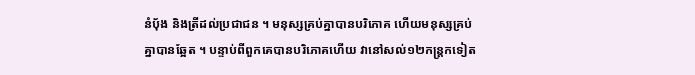នំបុ័ង និងត្រីដល់ប្រជាជន ។ មនុស្សគ្រប់គ្នាបានបរិភោគ ហើយមនុស្សគ្រប់គ្នាបានឆ្អែត ។ បន្ទាប់ពីពួកគេបានបរិភោគហើយ វានៅសល់១២កន្ត្រកទៀត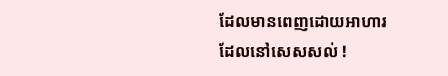ដែលមានពេញដោយអាហារដែលនៅសេសសល់ !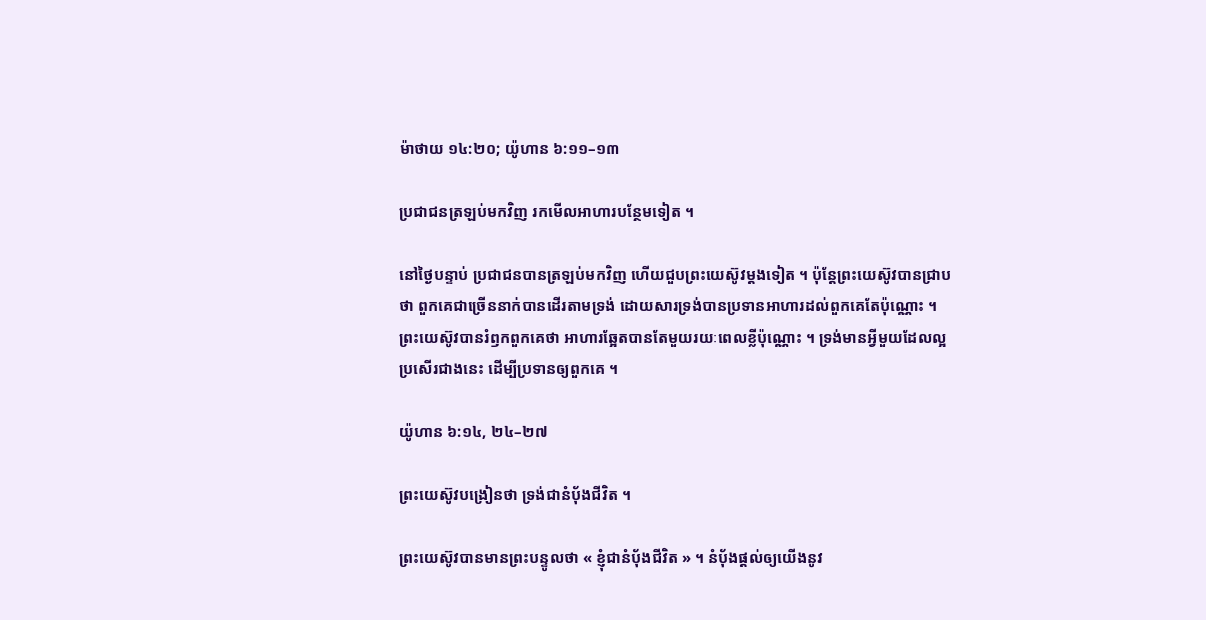ម៉ាថាយ ១៤:២០; យ៉ូហាន ៦:១១–១៣

ប្រជាជនត្រឡប់មកវិញ រកមើលអាហារបន្ថែមទៀត ។

នៅថ្ងៃបន្ទាប់ ប្រជាជនបានត្រឡប់មកវិញ ហើយជួបព្រះយេស៊ូវម្ដងទៀត ។ ប៉ុន្តែព្រះយេស៊ូវបានជ្រាបថា ពួកគេជាច្រើននាក់បានដើរតាមទ្រង់ ដោយសារទ្រង់បានប្រទានអាហារដល់ពួកគេតែប៉ុណ្ណោះ ។ ព្រះយេស៊ូវបានរំឭកពួកគេថា អាហារឆ្អែតបានតែមួយរយៈពេលខ្លីប៉ុណ្ណោះ ។ ទ្រង់មានអ្វីមួយដែលល្អប្រសើរជាងនេះ ដើម្បីប្រទានឲ្យពួកគេ ។

យ៉ូហាន ៦:១៤, ២៤–២៧

ព្រះយេស៊ូវបង្រៀនថា ទ្រង់ជានំបុ័ងជីវិត ។

ព្រះយេស៊ូវបានមានព្រះបន្ទូលថា « ខ្ញុំជានំបុ័ងជីវិត » ។ នំបុ័ងផ្តល់ឲ្យយើងនូវ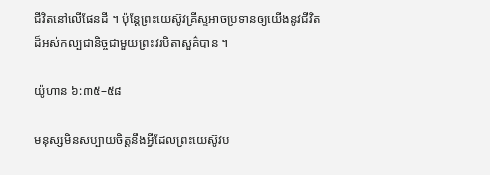ជីវិតនៅលើផែនដី ។ ប៉ុន្តែព្រះយេស៊ូវគ្រីស្ទអាចប្រទានឲ្យយើងនូវជីវិតដ៏អស់កល្បជានិច្ចជាមួយព្រះវរបិតាសួគ៌បាន ។

យ៉ូហាន ៦:៣៥–៥៨

មនុស្សមិនសប្បាយចិត្តនឹងអ្វីដែលព្រះយេស៊ូវប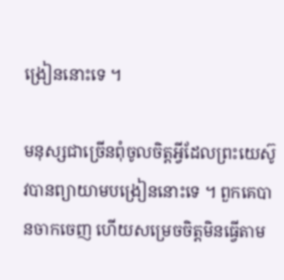ង្រៀននោះទេ ។

មនុស្សជាច្រើនពុំចូលចិត្តអ្វីដែលព្រះយេស៊ូវបានព្យាយាមបង្រៀននោះទេ ។ ពួកគេបានចាកចេញ ហើយសម្រេចចិត្តមិនធ្វើតាម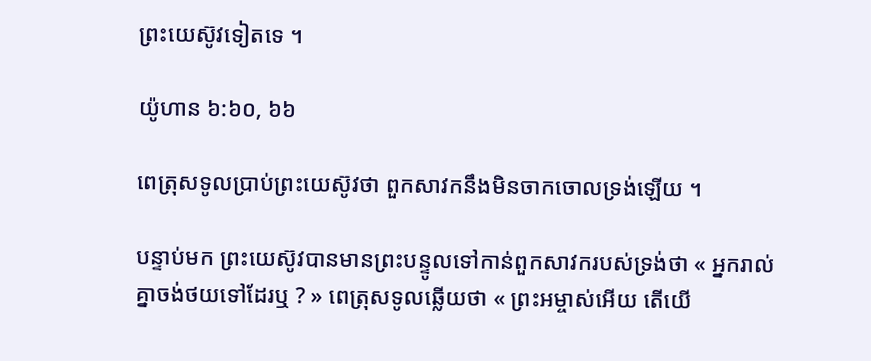ព្រះយេស៊ូវទៀតទេ ។

យ៉ូហាន ៦:៦០, ៦៦

ពេត្រុសទូលប្រាប់ព្រះយេស៊ូវថា ពួកសាវកនឹងមិនចាកចោលទ្រង់ឡើយ ។

បន្ទាប់មក ព្រះយេស៊ូវបានមានព្រះបន្ទូលទៅកាន់ពួកសាវករបស់ទ្រង់ថា « អ្នករាល់គ្នាចង់ថយទៅដែរឬ ? » ពេត្រុសទូលឆ្លើយថា « ព្រះអម្ចាស់អើយ តើយើ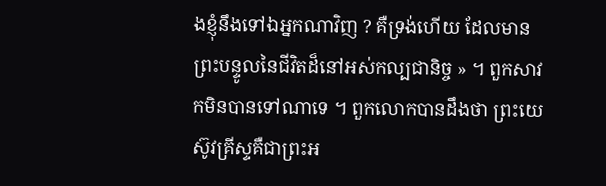ងខ្ញុំនឹងទៅឯអ្នកណាវិញ ? គឺទ្រង់ហើយ ដែលមានព្រះបន្ទូលនៃជីវិតដ៏នៅអស់កល្បជានិច្ច » ។ ពួកសាវកមិនបានទៅណាទេ ។ ពួកលោកបានដឹងថា ព្រះយេស៊ូវគ្រីស្ទគឺជាព្រះអ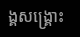ង្គសង្គ្រោះ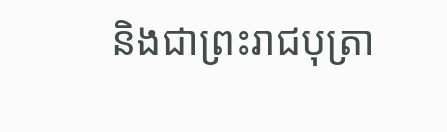និងជាព្រះរាជបុត្រា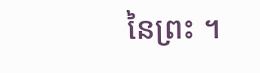នៃព្រះ ។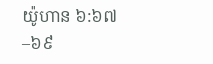យ៉ូហាន ៦:៦៧–៦៩